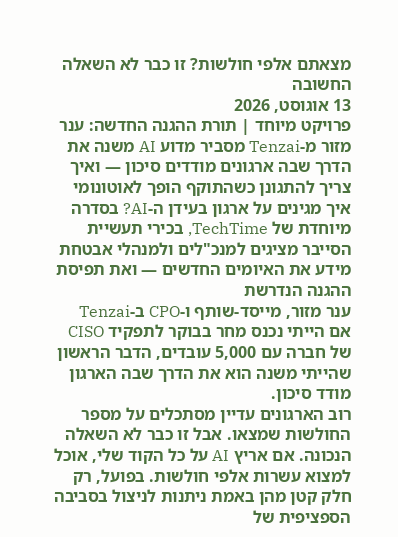מצאתם אלפי חולשות? זו כבר לא השאלה החשובה
13 אוגוסט, 2026
פרויקט מיוחד | תורת ההגנה החדשה: ענר מזור מ-Tenzai מסביר מדוע AI משנה את הדרך שבה ארגונים מודדים סיכון — ואיך צריך להתגונן כשהתוקף הופך לאוטונומי
איך מגינים על ארגון בעידן ה-AI? בסדרה מיוחדת של TechTime, בכירי תעשיית הסייבר מציגים למנכ"לים ולמנהלי אבטחת מידע את האיומים החדשים — ואת תפיסת ההגנה הנדרשת
ענר מזור, מייסד-שותף ו-CPO ב-Tenzai
אם הייתי נכנס מחר בבוקר לתפקיד CISO של חברה עם 5,000 עובדים, הדבר הראשון שהייתי משנה הוא את הדרך שבה הארגון מודד סיכון.
רוב הארגונים עדיין מסתכלים על מספר החולשות שמצאו. אבל זו כבר לא השאלה הנכונה. אם אריץ AI על כל הקוד שלי, אוכל למצוא עשרות אלפי חולשות. בפועל, רק חלק קטן מהן באמת ניתנות לניצול בסביבה הספציפית של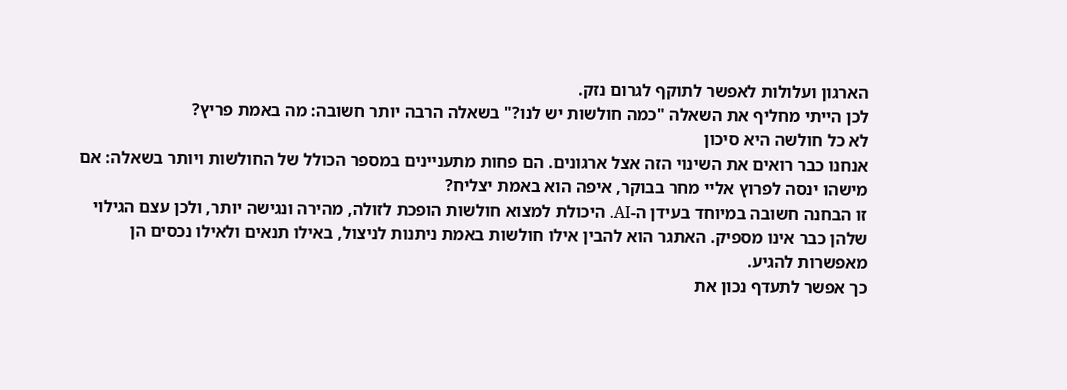הארגון ועלולות לאפשר לתוקף לגרום נזק.
לכן הייתי מחליף את השאלה "כמה חולשות יש לנו?" בשאלה הרבה יותר חשובה: מה באמת פריץ?
לא כל חולשה היא סיכון
אנחנו כבר רואים את השינוי הזה אצל ארגונים. הם פחות מתעניינים במספר הכולל של החולשות ויותר בשאלה: אם מישהו ינסה לפרוץ אליי מחר בבוקר, איפה הוא באמת יצליח?
זו הבחנה חשובה במיוחד בעידן ה-AI. היכולת למצוא חולשות הופכת לזולה, מהירה ונגישה יותר, ולכן עצם הגילוי שלהן כבר אינו מספיק. האתגר הוא להבין אילו חולשות באמת ניתנות לניצול, באילו תנאים ולאילו נכסים הן מאפשרות להגיע.
כך אפשר לתעדף נכון את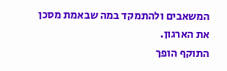המשאבים ולהתמקד במה שבאמת מסכן את הארגון.
התוקף הופך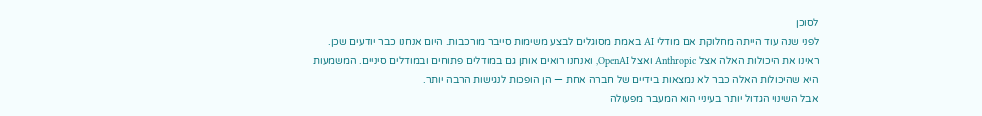לסוכן
לפני שנה עוד הייתה מחלוקת אם מודלי AI באמת מסוגלים לבצע משימות סייבר מורכבות. היום אנחנו כבר יודעים שכן. ראינו את היכולות האלה אצל Anthropic ואצל OpenAI, ואנחנו רואים אותן גם במודלים פתוחים ובמודלים סיניים. המשמעות היא שהיכולות האלה כבר לא נמצאות בידיים של חברה אחת — הן הופכות לנגישות הרבה יותר.
אבל השינוי הגדול יותר בעיניי הוא המעבר מפעולה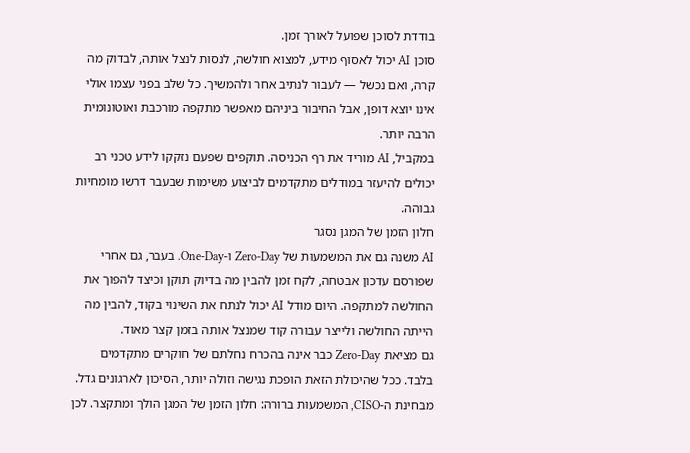בודדת לסוכן שפועל לאורך זמן.
סוכן AI יכול לאסוף מידע, למצוא חולשה, לנסות לנצל אותה, לבדוק מה קרה, ואם נכשל — לעבור לנתיב אחר ולהמשיך. כל שלב בפני עצמו אולי אינו יוצא דופן, אבל החיבור ביניהם מאפשר מתקפה מורכבת ואוטונומית הרבה יותר.
במקביל, AI מוריד את רף הכניסה. תוקפים שפעם נזקקו לידע טכני רב יכולים להיעזר במודלים מתקדמים לביצוע משימות שבעבר דרשו מומחיות גבוהה.
חלון הזמן של המגן נסגר
AI משנה גם את המשמעות של Zero-Day ו-One-Day. בעבר, גם אחרי שפורסם עדכון אבטחה, לקח זמן להבין מה בדיוק תוקן וכיצד להפוך את החולשה למתקפה. היום מודל AI יכול לנתח את השינוי בקוד, להבין מה הייתה החולשה ולייצר עבורה קוד שמנצל אותה בזמן קצר מאוד.
גם מציאת Zero-Day כבר אינה בהכרח נחלתם של חוקרים מתקדמים בלבד. ככל שהיכולת הזאת הופכת נגישה וזולה יותר, הסיכון לארגונים גדל.
מבחינת ה-CISO, המשמעות ברורה: חלון הזמן של המגן הולך ומתקצר. לכן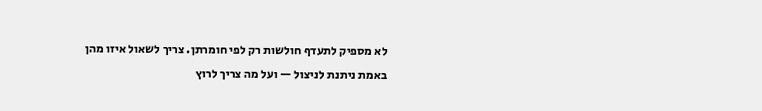לא מספיק לתעדף חולשות רק לפי חומרתן. צריך לשאול איזו מהן באמת ניתנת לניצול — ועל מה צריך לרוץ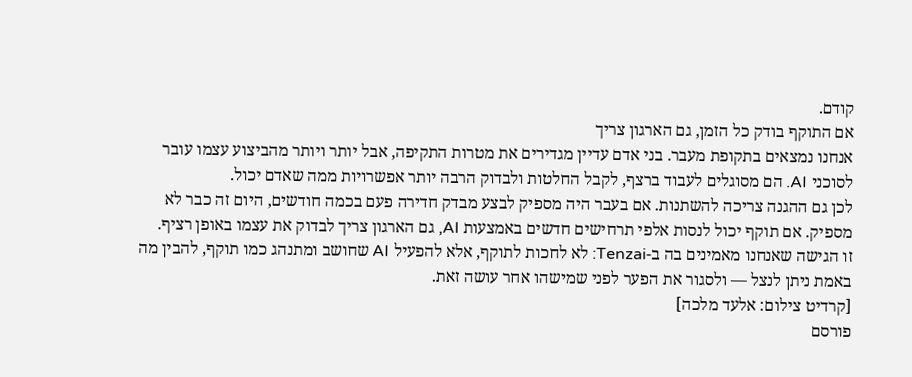קודם.
אם התוקף בודק כל הזמן, גם הארגון צריך
אנחנו נמצאים בתקופת מעבר. בני אדם עדיין מגדירים את מטרות התקיפה, אבל יותר ויותר מהביצוע עצמו עובר לסוכני AI. הם מסוגלים לעבוד ברצף, לקבל החלטות ולבדוק הרבה יותר אפשרויות ממה שאדם יכול.
לכן גם ההגנה צריכה להשתנות. אם בעבר היה מספיק לבצע מבדק חדירה פעם בכמה חודשים, היום זה כבר לא מספיק. אם תוקף יכול לנסות אלפי תרחישים חדשים באמצעות AI, גם הארגון צריך לבדוק את עצמו באופן רציף.
זו הגישה שאנחנו מאמינים בה ב-Tenzai: לא לחכות לתוקף, אלא להפעיל AI שחושב ומתנהג כמו תוקף, להבין מה באמת ניתן לנצל — ולסגור את הפער לפני שמישהו אחר עושה זאת.
[קרדיט צילום: אלעד מלכה]
פורסם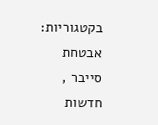בקטגוריות: אבטחת סייבר , חדשות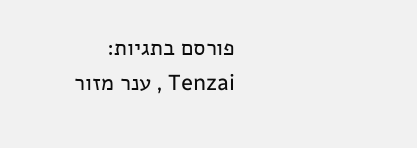פורסם בתגיות: Tenzai , ענר מזור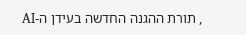, תורת ההגנה החדשה בעידן ה-AI